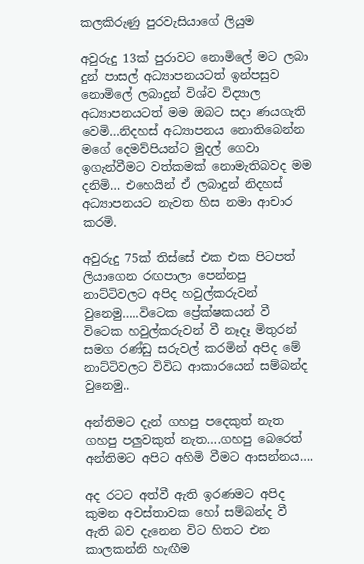කලකිරුණු පුරවැසියාගේ ලියුම

අවුරුදු 13ක් පුරාවට නොමිලේ මට ලබා දුන් පාසල් අධ්‍යාපනයටත් ඉන්පසුව නොමිලේ ලබාදුන් විශ්ව විද්‍යාල අධ්‍යාපනයටත් මම ඔබට සදා ණයගැති වෙමි…නිදහස් අධ්‍යාපනය නොතිබෙන්න මගේ දෙමව්පියන්ට මුදල් ගෙවා ඉගැන්වීමට වත්කමක් නොමැතිබවද මම දනිමි… එහෙයින් ඒ ලබාදුන් නිදහස් අධ්‍යාපනයට නැවත හිස නමා ආචාර කරමි.

අවුරුදු 75ක් තිස්සේ එක එක පිටපත් ලියාගෙන රඟපාලා පෙන්නපු නාට්ටිවලට අපිද හවුල්කරුවන් වුනෙමු…..විටෙක ප්‍රේක්ෂකයන් වී විටෙක හවුල්කරුවන් වී නෑදෑ මිතුරන් සමග රණ්ඩු සරුවල් කරමින් අපිද මේ නාට්ටිවලට විවිධ ආකාරයෙන් සම්බන්ද වුනෙමු..

අන්තිමට දැන් ගහපු පදෙකුත් නැත ගහපු පලුවකුත් නැත….ගහපු බෙරෙත් අන්තිමට අපිට අහිමි වීමට ආසන්නය….

අද රටට අත්වී ඇති ඉරණමට අපිද කුමන අවස්තාවක හෝ සම්බන්ද වී ඇති බව දැනෙන විට හිතට එන කාලකන්නි හැඟීම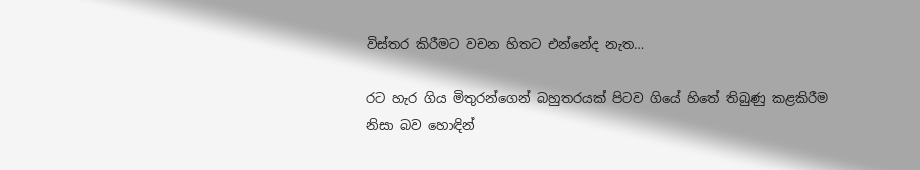විස්තර කිරීමට වචන හිතට එන්නේද නැත…

රට හැර ගිය මිතුරන්ගෙන් බහුතරයක් පිටව ගියේ හිතේ තිබුණු කළකිරීම නිසා බව හොඳින්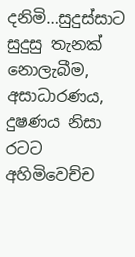දනිමි…සුදුස්සාට සුදුසු තැනක් නොලැබීම, අසාධාරණය, දුෂණය නිසා රටට අහිමිවෙච්ච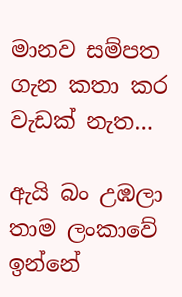මානව සම්පත ගැන කතා කර වැඩක් නැත…

ඇයි බං උඹලා තාම ලංකාවේ ඉන්නේ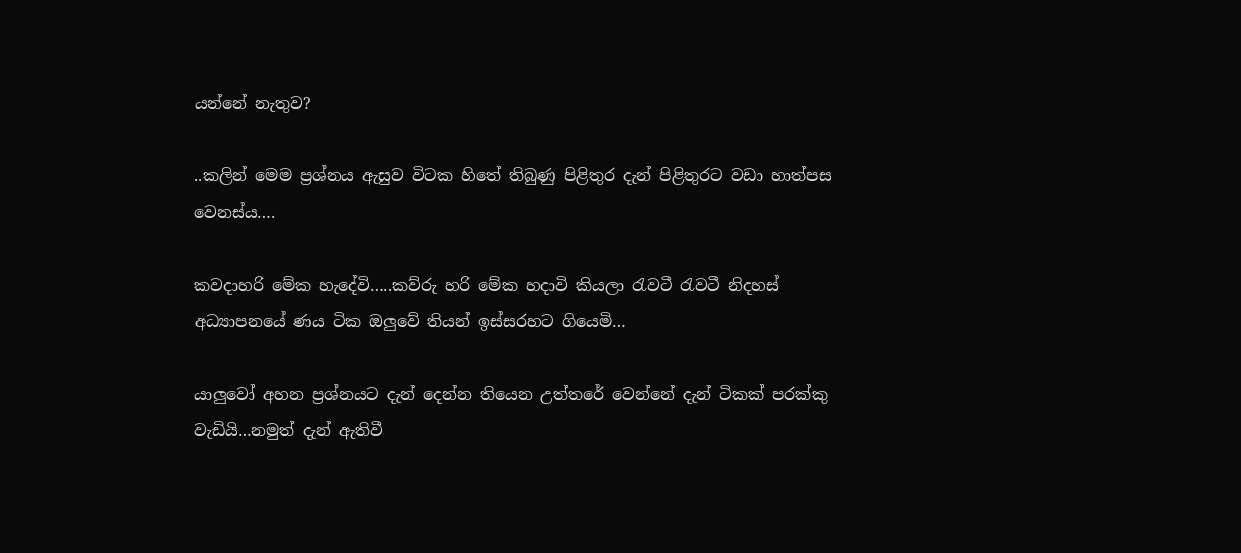යන්නේ නැතුව?

..කලින් මෙම ප්‍රශ්නය ඇසුව විටක හිතේ තිබුණු පිළිතුර දැන් පිළිතුරට වඩා හාත්පස වෙනස්ය….

කවදාහරි මේක හැදේවි…..කව්රු හරි මේක හදාවි කියලා රැවටී රැවටී නිදහස් අධ්‍යාපනයේ ණය ටික ඔලුවේ තියන් ඉස්සරහට ගියෙමි…

යාලුවෝ අහන ප්‍රශ්නයට දැන් දෙන්න තියෙන උත්තරේ වෙන්නේ දැන් ටිකක් පරක්කු වැඩියි…නමුත් දැන් ඇතිවී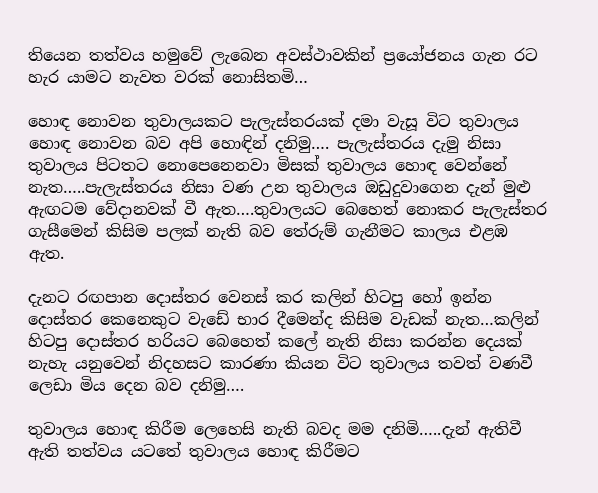තියෙන තත්වය හමුවේ ලැබෙන අවස්ථාවකින් ප්‍රයෝජනය ගැන රට හැර යාමට නැවත වරක් නොසිතමි…

හොඳ නොවන තුවාලයකට පැලැස්තරයක් දමා වැසූ විට තුවාලය හොඳ නොවන බව අපි හොඳින් දනිමු…. පැලැස්තරය දැමු නිසා තුවාලය පිටතට නොපෙනෙනවා මිසක් තුවාලය හොඳ වෙන්නේ නැත…..පැලැස්තරය නිසා වණ උන තුවාලය ඔඩුදුවාගෙන දැන් මුළු ඇඟටම වේදානවක් වී ඇත….තුවාලයට බෙහෙත් නොකර පැලැස්තර ගැසීමෙන් කිසිම පලක් නැති බව තේරුම් ගැනීමට කාලය එළඹ ඇත.

දැනට රඟපාන දොස්තර වෙනස් කර කලින් හිටපු හෝ ඉන්න දොස්තර කෙනෙකුට වැඩේ භාර දීමෙන්ද කිසිම වැඩක් නැත…කලින් හිටපු දොස්තර හරියට බෙහෙත් කලේ නැති නිසා කරන්න දෙයක් නැහැ යනුවෙන් නිදහසට කාරණා කියන විට තුවාලය තවත් වණවී ලෙඩා මිය දෙන බව දනිමු….

තුවාලය හොඳ කිරීම ලෙහෙසි නැති බවද මම දනිමි…..දැන් ඇතිවී ඇති තත්වය යටතේ තුවාලය හොඳ කිරීමට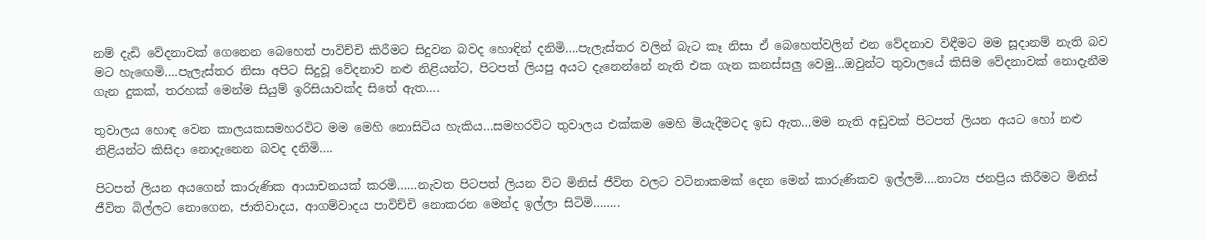නම් දැඩි වේදනාවක් ගෙනෙන බෙහෙත් පාවිච්චි කිරීමට සිදුවන බවද හොඳින් දනිමි….පැලැස්තර වලින් බැට කෑ නිසා ඒ බෙහෙත්වලින් එන වේදනාව විඳීමට මම සූදානම් නැති බව මට හැඟෙමි….පැලැස්තර නිසා අපිට සිදුවූ වේදනාව නළු නිළියන්ට, පිටපත් ලියපු අයට දැනෙන්නේ නැති එක ගැන කනස්සලු වෙමු…ඔවුන්ට තුවාලයේ කිසිම වේදනාවක් නොදැනීම ගැන දුකක්, තරහක් මෙන්ම සියුම් ඉරිසියාවක්ද සිතේ ඇත….

තුවාලය හොඳ වෙන කාලයකසමහරවිට මම මෙහි නොසිටිය හැකිය…සමහරවිට තුවාලය එක්කම මෙහි මියැදීමටද ඉඩ ඇත…මම නැති අඩුවක් පිටපත් ලියන අයට හෝ නළු නිළියන්ට කිසිදා නොදැනෙන බවද දනිමි….

පිටපත් ලියන අයගෙන් කාරුණික ආයාචනයක් කරමි……නැවත පිටපත් ලියන විට මිනිස් ජීවිත වලට වටිනාකමක් දෙන මෙන් කාරුණිකව ඉල්ලමි….නාට්‍ය ජනප්‍රිය කිරීමට මිනිස් ජීවිත බිල්ලට නොගෙන, ජාතිවාදය, ආගම්වාදය පාවිච්චි නොකරන මෙන්ද ඉල්ලා සිටිමි……..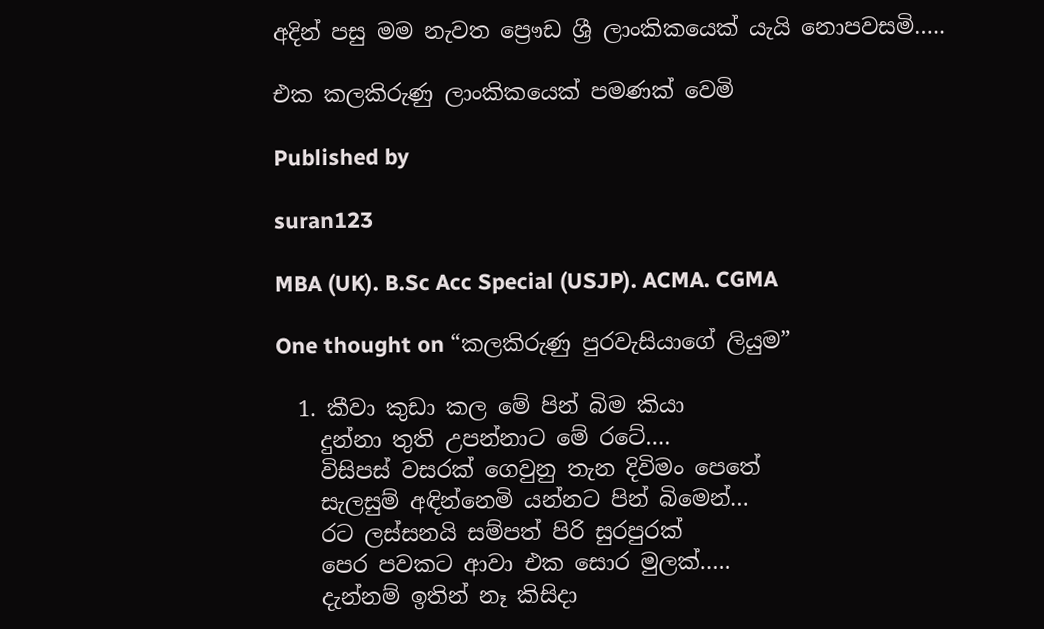අදින් පසු මම නැවත ප්‍රෞඩ ශ්‍රී ලාංකිකයෙක් යැයි නොපවසමි…..

එක කලකිරුණු ලාංකිකයෙක් පමණක් වෙමි

Published by

suran123

MBA (UK). B.Sc Acc Special (USJP). ACMA. CGMA

One thought on “කලකිරුණු පුරවැසියාගේ ලියුම”

  1. කීවා කුඩා කල මේ පින් බිම කියා
    දුන්නා තුති උපන්නාට මේ රටේ….
    විසිපස් වසරක් ගෙවුනු තැන දිවිමං පෙතේ
    සැලසුම් අඳින්නෙමි යන්නට පින් බිමෙන්…
    රට ලස්සනයි සම්පත් පිරි සුරපුරක්
    පෙර පවකට ආවා එක සොර මුලක්…..
    දැන්නම් ඉතින් නෑ කිසිදා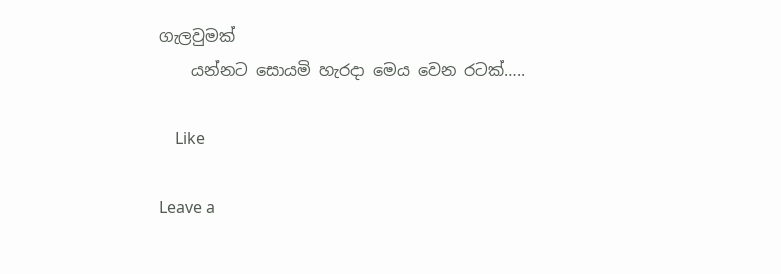ගැලවුමක්
    යන්නට සොයමි හැරදා මෙය වෙන රටක්…..

    Like

Leave a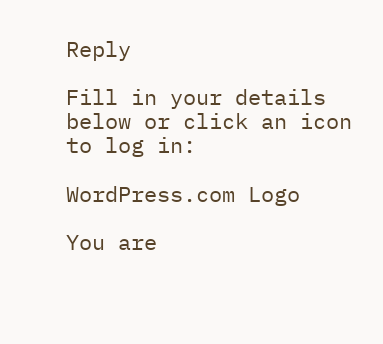Reply

Fill in your details below or click an icon to log in:

WordPress.com Logo

You are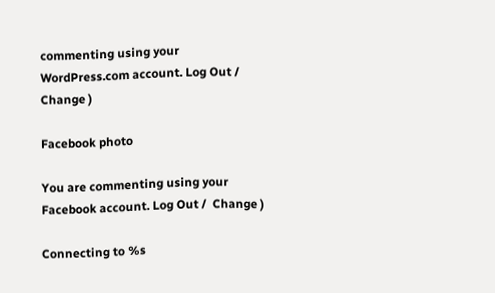commenting using your WordPress.com account. Log Out /  Change )

Facebook photo

You are commenting using your Facebook account. Log Out /  Change )

Connecting to %s